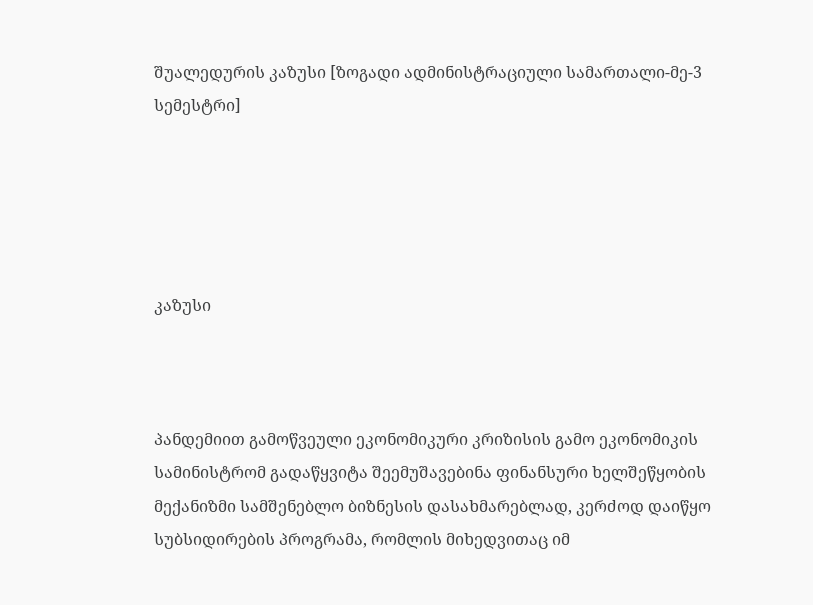შუალედურის კაზუსი [ზოგადი ადმინისტრაციული სამართალი-მე-3 სემესტრი]





კაზუსი



პანდემიით გამოწვეული ეკონომიკური კრიზისის გამო ეკონომიკის სამინისტრომ გადაწყვიტა შეემუშავებინა ფინანსური ხელშეწყობის მექანიზმი სამშენებლო ბიზნესის დასახმარებლად, კერძოდ დაიწყო სუბსიდირების პროგრამა, რომლის მიხედვითაც იმ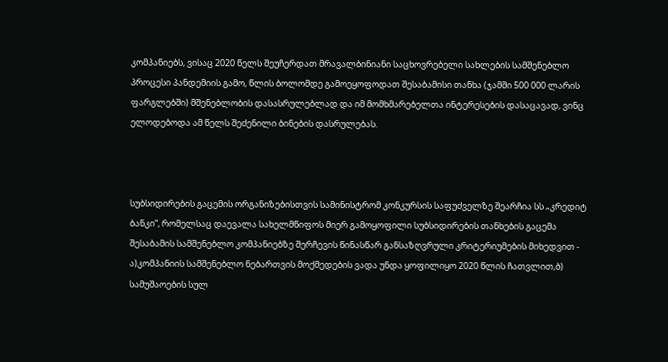კომპანიებს, ვისაც 2020 წელს შეუჩერდათ მრავალბინიანი საცხოვრებელი სახლების სამშენებლო პროცესი პანდემიის გამო, წლის ბოლომდე გამოეყოფოდათ შესაბამისი თანხა (ჯამში 500 000 ლარის ფარგლებში) მშენებლობის დასასრულებლად და იმ მომხმარებელთა ინტერესების დასაცავად, ვინც ელოდებოდა ამ წელს შეძენილი ბინების დასრულებას.



სუბსიდირების გაცემის ორგანიზებისთვის სამინისტრომ კონკურსის საფუძველზე შეარჩია სს „კრედიტ ბანკი“, რომელსაც დაევალა სახელმწიფოს მიერ გამოყოფილი სუბსიდირების თანხების გაცემა შესაბამის სამშენებლო კომპანიებზე შერჩევის წინასწარ განსაზღვრული კრიტერიუმების მიხედვით - ა)კომპანიის სამშენებლო ნებართვის მოქმედების ვადა უნდა ყოფილიყო 2020 წლის ჩათვლით,ბ) სამუშაოების სულ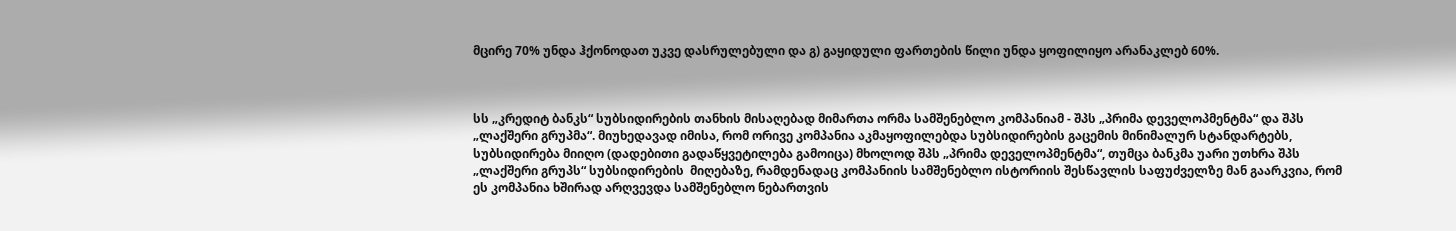მცირე 70% უნდა ჰქონოდათ უკვე დასრულებული და გ) გაყიდული ფართების წილი უნდა ყოფილიყო არანაკლებ 60%.



სს „კრედიტ ბანკს“ სუბსიდირების თანხის მისაღებად მიმართა ორმა სამშენებლო კომპანიამ - შპს „პრიმა დეველოპმენტმა“ და შპს „ლაქშერი გრუპმა“. მიუხედავად იმისა, რომ ორივე კომპანია აკმაყოფილებდა სუბსიდირების გაცემის მინიმალურ სტანდარტებს, სუბსიდირება მიიღო (დადებითი გადაწყვეტილება გამოიცა) მხოლოდ შპს „პრიმა დეველოპმენტმა“, თუმცა ბანკმა უარი უთხრა შპს „ლაქშერი გრუპს“ სუბსიდირების  მიღებაზე, რამდენადაც კომპანიის სამშენებლო ისტორიის შესწავლის საფუძველზე მან გაარკვია, რომ ეს კომპანია ხშირად არღვევდა სამშენებლო ნებართვის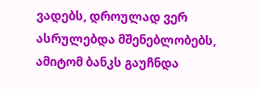ვადებს, დროულად ვერ ასრულებდა მშენებლობებს, ამიტომ ბანკს გაუჩნდა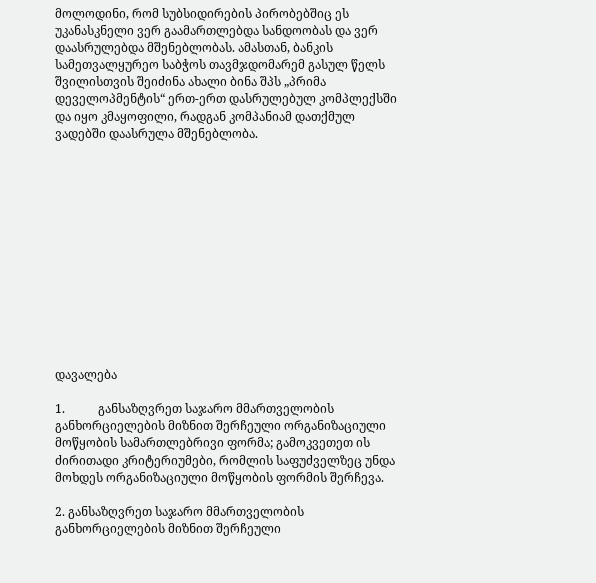მოლოდინი, რომ სუბსიდირების პირობებშიც ეს უკანასკნელი ვერ გაამართლებდა სანდოობას და ვერ დაასრულებდა მშენებლობას. ამასთან, ბანკის სამეთვალყურეო საბჭოს თავმჯდომარემ გასულ წელს შვილისთვის შეიძინა ახალი ბინა შპს „პრიმა დეველოპმენტის“ ერთ-ერთ დასრულებულ კომპლექსში და იყო კმაყოფილი, რადგან კომპანიამ დათქმულ ვადებში დაასრულა მშენებლობა.













დავალება

1.           განსაზღვრეთ საჯარო მმართველობის განხორციელების მიზნით შერჩეული ორგანიზაციული მოწყობის სამართლებრივი ფორმა; გამოკვეთეთ ის ძირითადი კრიტერიუმები, რომლის საფუძველზეც უნდა მოხდეს ორგანიზაციული მოწყობის ფორმის შერჩევა.

2. განსაზღვრეთ საჯარო მმართველობის განხორციელების მიზნით შერჩეული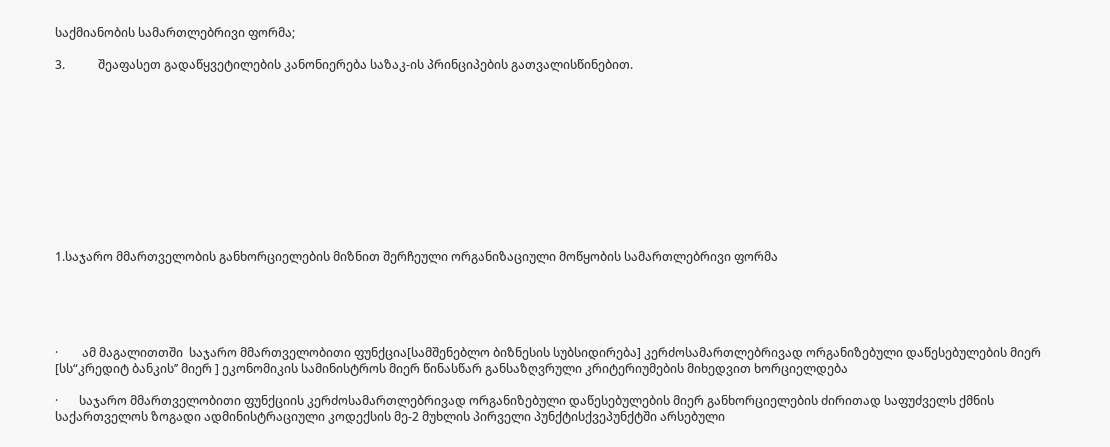საქმიანობის სამართლებრივი ფორმა;

3.           შეაფასეთ გადაწყვეტილების კანონიერება საზაკ-ის პრინციპების გათვალისწინებით.











1.საჯარო მმართველობის განხორციელების მიზნით შერჩეული ორგანიზაციული მოწყობის სამართლებრივი ფორმა





·        ამ მაგალითთში  საჯარო მმართველობითი ფუნქცია[სამშენებლო ბიზნესის სუბსიდირება] კერძოსამართლებრივად ორგანიზებული დაწესებულების მიერ [სს“კრედიტ ბანკის’’ მიერ ] ეკონომიკის სამინისტროს მიერ წინასწარ განსაზღვრული კრიტერიუმების მიხედვით ხორციელდება

·       საჯარო მმართველობითი ფუნქციის კერძოსამართლებრივად ორგანიზებული დაწესებულების მიერ განხორციელების ძირითად საფუძველს ქმნის საქართველოს ზოგადი ადმინისტრაციული კოდექსის მე-2 მუხლის პირველი პუნქტისქვეპუნქტში არსებული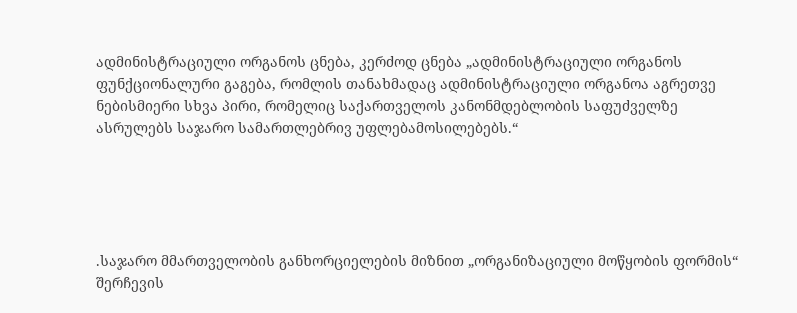ადმინისტრაციული ორგანოს ცნება, კერძოდ ცნება „ადმინისტრაციული ორგანოს ფუნქციონალური გაგება, რომლის თანახმადაც ადმინისტრაციული ორგანოა აგრეთვე ნებისმიერი სხვა პირი, რომელიც საქართველოს კანონმდებლობის საფუძველზე ასრულებს საჯარო სამართლებრივ უფლებამოსილებებს.“





.საჯარო მმართველობის განხორციელების მიზნით „ორგანიზაციული მოწყობის ფორმის“ შერჩევის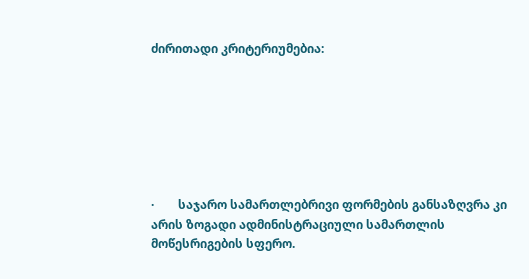ძირითადი კრიტერიუმებია:







·        საჯარო სამართლებრივი ფორმების განსაზღვრა კი არის ზოგადი ადმინისტრაციული სამართლის მოწესრიგების სფერო.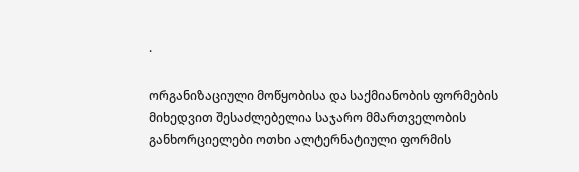·

ორგანიზაციული მოწყობისა და საქმიანობის ფორმების მიხედვით შესაძლებელია საჯარო მმართველობის განხორციელები ოთხი ალტერნატიული ფორმის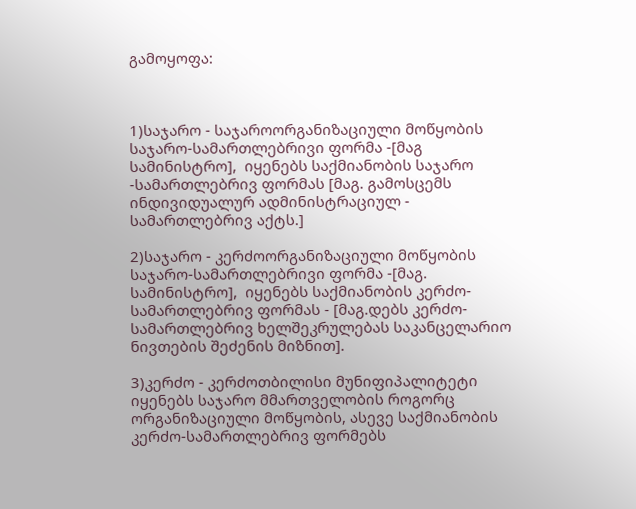გამოყოფა:



1)საჯარო - საჯაროორგანიზაციული მოწყობის საჯარო-სამართლებრივი ფორმა -[მაგ სამინისტრო],  იყენებს საქმიანობის საჯარო -სამართლებრივ ფორმას [მაგ. გამოსცემს ინდივიდუალურ ადმინისტრაციულ - სამართლებრივ აქტს.]

2)საჯარო - კერძოორგანიზაციული მოწყობის საჯარო-სამართლებრივი ფორმა -[მაგ. სამინისტრო],  იყენებს საქმიანობის კერძო-სამართლებრივ ფორმას - [მაგ.დებს კერძო-სამართლებრივ ხელშეკრულებას საკანცელარიო ნივთების შეძენის მიზნით].

3)კერძო - კერძოთბილისი მუნიფიპალიტეტი იყენებს საჯარო მმართველობის როგორც ორგანიზაციული მოწყობის, ასევე საქმიანობის კერძო-სამართლებრივ ფორმებს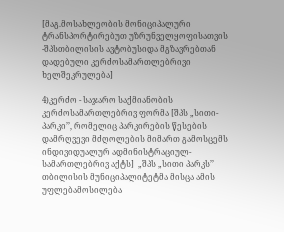[მაგ.მოსახლეობის მონიციპალური ტრანსპორტირებუთ უზრუნველყოფისათვის -შპსთბილისის ავტობუსიდა მგზავრებთან დადებული კერძოსამართლებრივი ხელშეკრულება]

4)კერძო - საჯარო საქმიანობის  კერძოსამართლებრივ ფორმა [შპს „სითი-პარკი’’, რომელიც პარკირების წესების დამრღვევი მძღოლების მიმართ გამოსცემს ინდივიდუალურ ადმინისტრაციულ-სამართლებრივ აქტს]  „შპს „სითი პარკს’’ თბილისის მუნიციპალიტეტმა მისცა ამის უფლებამოსილება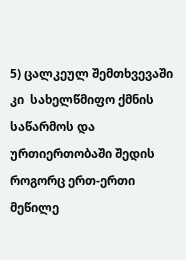5) ცალკეულ შემთხვევაში კი  სახელწმიფო ქმნის საწარმოს და ურთიერთობაში შედის როგორც ერთ-ერთი მეწილე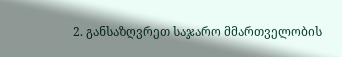2. განსაზღვრეთ საჯარო მმართველობის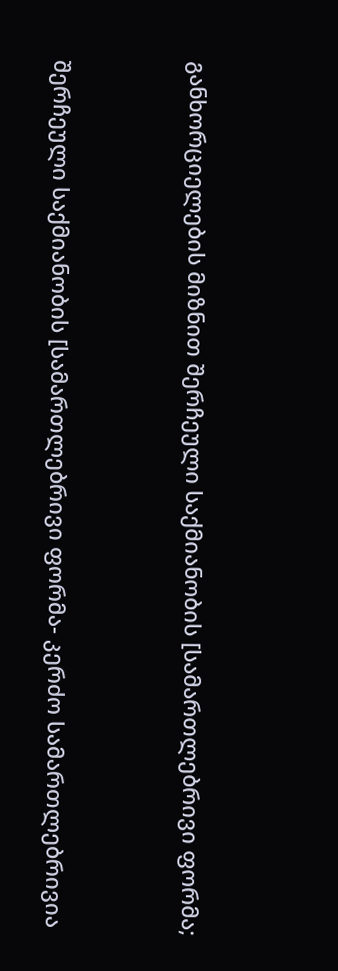განხორციელების მიზნით შერჩეული საქმიანობის [სამართლებრივი ფორმა;



შერჩეული საქმიანობის [სამართლებრივი ფორმა- კერძო სამართლებრივია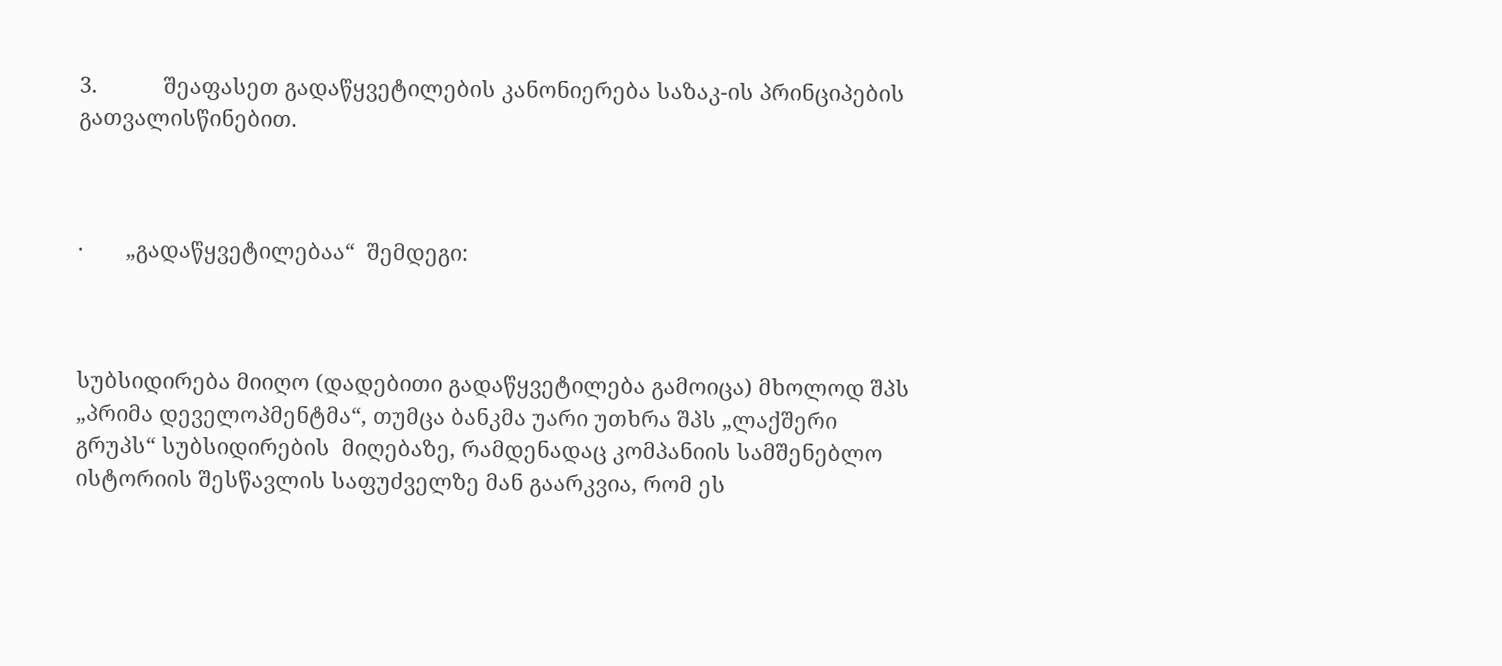3.           შეაფასეთ გადაწყვეტილების კანონიერება საზაკ-ის პრინციპების გათვალისწინებით.



·       „გადაწყვეტილებაა“  შემდეგი:



სუბსიდირება მიიღო (დადებითი გადაწყვეტილება გამოიცა) მხოლოდ შპს „პრიმა დეველოპმენტმა“, თუმცა ბანკმა უარი უთხრა შპს „ლაქშერი გრუპს“ სუბსიდირების  მიღებაზე, რამდენადაც კომპანიის სამშენებლო ისტორიის შესწავლის საფუძველზე მან გაარკვია, რომ ეს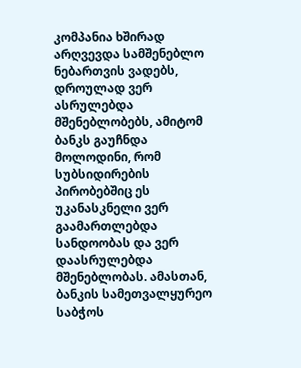კომპანია ხშირად არღვევდა სამშენებლო ნებართვის ვადებს, დროულად ვერ ასრულებდა მშენებლობებს, ამიტომ ბანკს გაუჩნდა მოლოდინი, რომ სუბსიდირების პირობებშიც ეს უკანასკნელი ვერ გაამართლებდა სანდოობას და ვერ დაასრულებდა მშენებლობას. ამასთან, ბანკის სამეთვალყურეო საბჭოს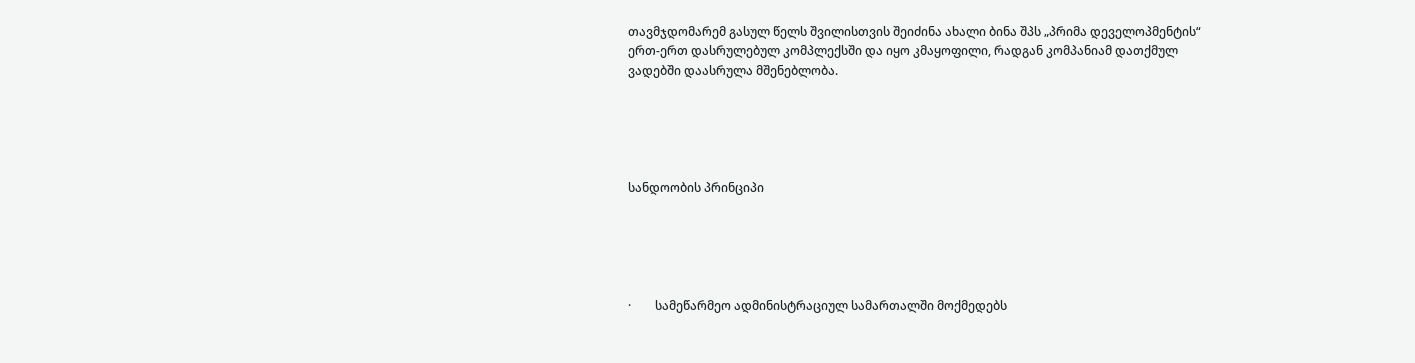თავმჯდომარემ გასულ წელს შვილისთვის შეიძინა ახალი ბინა შპს „პრიმა დეველოპმენტის“ ერთ-ერთ დასრულებულ კომპლექსში და იყო კმაყოფილი, რადგან კომპანიამ დათქმულ ვადებში დაასრულა მშენებლობა.





სანდოობის პრინციპი





·        სამეწარმეო ადმინისტრაციულ სამართალში მოქმედებს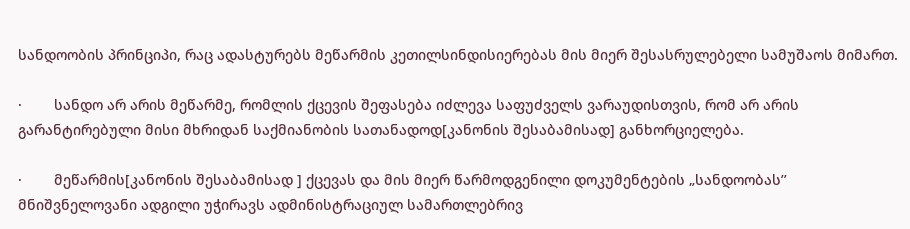სანდოობის პრინციპი, რაც ადასტურებს მეწარმის კეთილსინდისიერებას მის მიერ შესასრულებელი სამუშაოს მიმართ.

·        სანდო არ არის მეწარმე, რომლის ქცევის შეფასება იძლევა საფუძველს ვარაუდისთვის, რომ არ არის გარანტირებული მისი მხრიდან საქმიანობის სათანადოდ[კანონის შესაბამისად] განხორციელება.

·        მეწარმის[კანონის შესაბამისად ] ქცევას და მის მიერ წარმოდგენილი დოკუმენტების „სანდოობას’’ მნიშვნელოვანი ადგილი უჭირავს ადმინისტრაციულ სამართლებრივ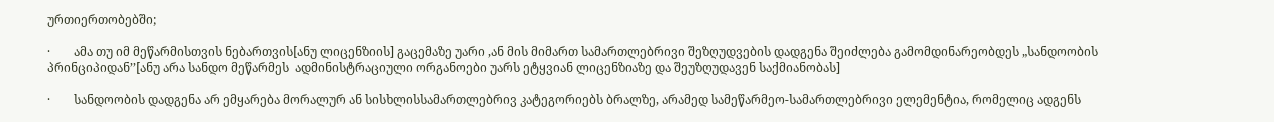ურთიერთობებში;

·        ამა თუ იმ მეწარმისთვის ნებართვის[ანუ ლიცენზიის] გაცემაზე უარი ,ან მის მიმართ სამართლებრივი შეზღუდვების დადგენა შეიძლება გამომდინარეობდეს „სანდოობის პრინციპიდან’’[ანუ არა სანდო მეწარმეს  ადმინისტრაციული ორგანოები უარს ეტყვიან ლიცენზიაზე და შეუზღუდავენ საქმიანობას]

·        სანდოობის დადგენა არ ემყარება მორალურ ან სისხლისსამართლებრივ კატეგორიებს ბრალზე, არამედ სამეწარმეო-სამართლებრივი ელემენტია, რომელიც ადგენს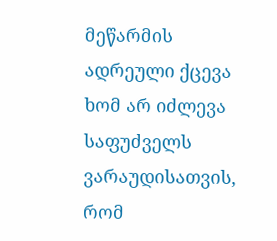მეწარმის ადრეული ქცევა ხომ არ იძლევა საფუძველს ვარაუდისათვის, რომ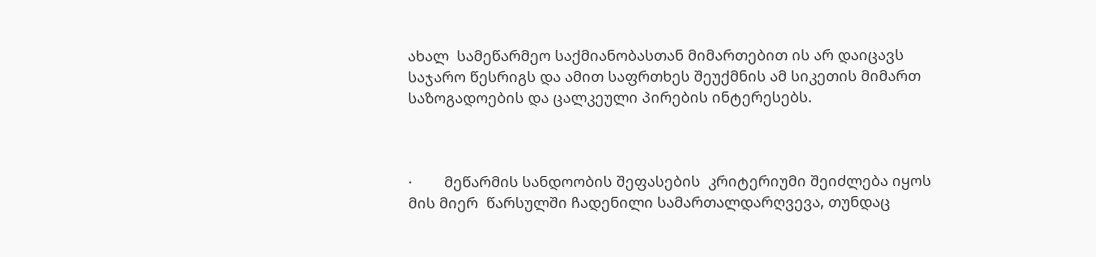ახალ  სამეწარმეო საქმიანობასთან მიმართებით ის არ დაიცავს საჯარო წესრიგს და ამით საფრთხეს შეუქმნის ამ სიკეთის მიმართ საზოგადოების და ცალკეული პირების ინტერესებს.



·        მეწარმის სანდოობის შეფასების  კრიტერიუმი შეიძლება იყოს  მის მიერ  წარსულში ჩადენილი სამართალდარღვევა, თუნდაც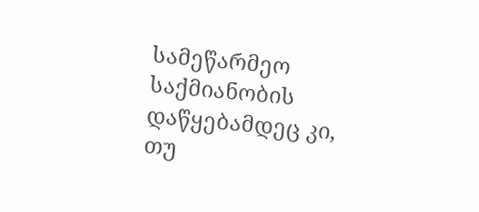სამეწარმეო საქმიანობის დაწყებამდეც კი, თუ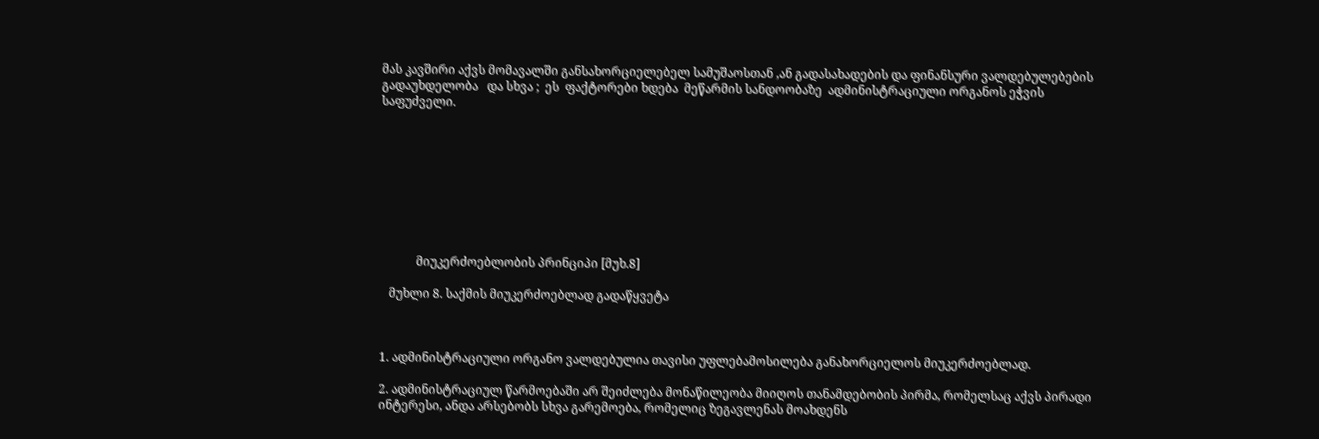მას კავშირი აქვს მომავალში განსახორციელებელ სამუშაოსთან ,ან გადასახადების და ფინანსური ვალდებულებების გადაუხდელობა   და სხვა ;  ეს  ფაქტორები ხდება  მეწარმის სანდოობაზე  ადმინისტრაციული ორგანოს ეჭვის საფუძველი.









            მიუკერძოებლობის პრინციპი [მუხ.8]

   მუხლი 8. საქმის მიუკერძოებლად გადაწყვეტა



1. ადმინისტრაციული ორგანო ვალდებულია თავისი უფლებამოსილება განახორციელოს მიუკერძოებლად.

2. ადმინისტრაციულ წარმოებაში არ შეიძლება მონაწილეობა მიიღოს თანამდებობის პირმა, რომელსაც აქვს პირადი ინტერესი, ანდა არსებობს სხვა გარემოება, რომელიც ზეგავლენას მოახდენს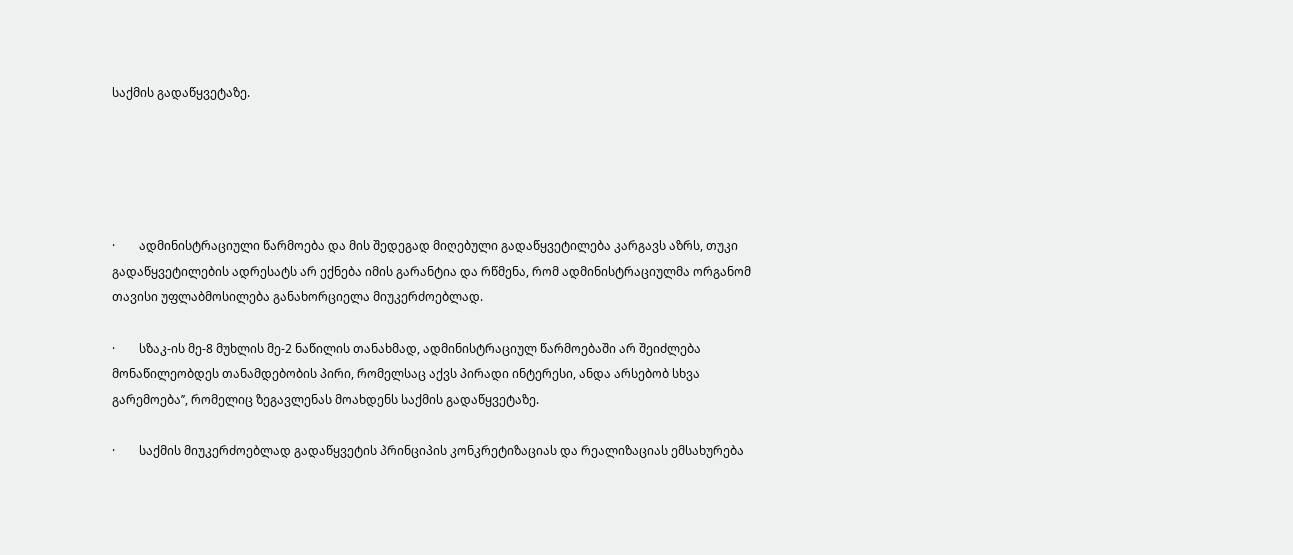საქმის გადაწყვეტაზე.





·        ადმინისტრაციული წარმოება და მის შედეგად მიღებული გადაწყვეტილება კარგავს აზრს, თუკი გადაწყვეტილების ადრესატს არ ექნება იმის გარანტია და რწმენა, რომ ადმინისტრაციულმა ორგანომ თავისი უფლაბმოსილება განახორციელა მიუკერძოებლად.

·        სზაკ-ის მე-8 მუხლის მე-2 ნაწილის თანახმად, ადმინისტრაციულ წარმოებაში არ შეიძლება მონაწილეობდეს თანამდებობის პირი, რომელსაც აქვს პირადი ინტერესი, ანდა არსებობ სხვა გარემოება’’, რომელიც ზეგავლენას მოახდენს საქმის გადაწყვეტაზე.

·        საქმის მიუკერძოებლად გადაწყვეტის პრინციპის კონკრეტიზაციას და რეალიზაციას ემსახურება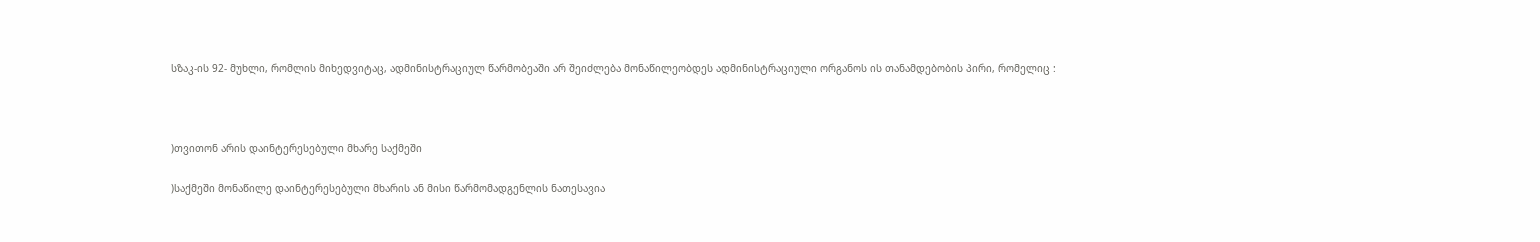სზაკ-ის 92- მუხლი, რომლის მიხედვიტაც, ადმინისტრაციულ წარმობეაში არ შეიძლება მონაწილეობდეს ადმინისტრაციული ორგანოს ის თანამდებობის პირი, რომელიც :



)თვითონ არის დაინტერესებული მხარე საქმეში

)საქმეში მონაწილე დაინტერესებული მხარის ან მისი წარმომადგენლის ნათესავია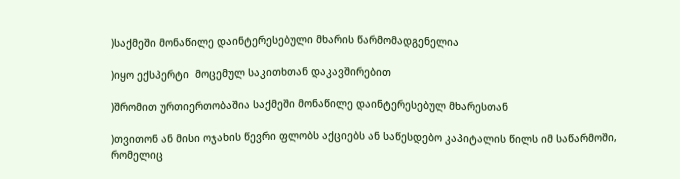)საქმეში მონაწილე დაინტერესებული მხარის წარმომადგენელია

)იყო ექსპერტი  მოცემულ საკითხთან დაკავშირებით

)შრომით ურთიერთობაშია საქმეში მონაწილე დაინტერესებულ მხარესთან

)თვითონ ან მისი ოჯახის წევრი ფლობს აქციებს ან საწესდებო კაპიტალის წილს იმ საწარმოში, რომელიც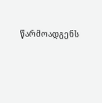წარმოადგენს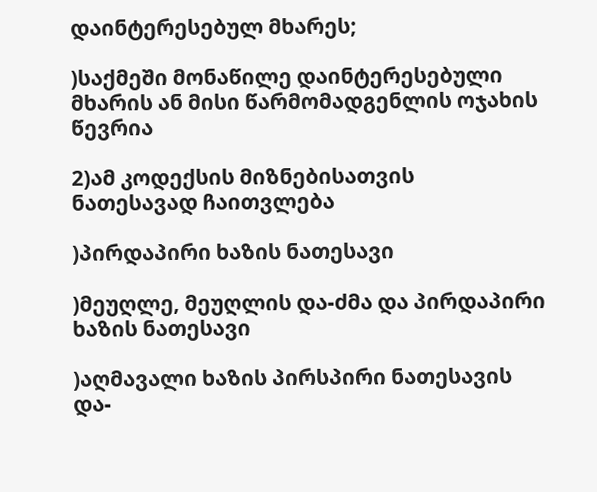დაინტერესებულ მხარეს;

)საქმეში მონაწილე დაინტერესებული მხარის ან მისი წარმომადგენლის ოჯახის წევრია

2)ამ კოდექსის მიზნებისათვის ნათესავად ჩაითვლება

)პირდაპირი ხაზის ნათესავი

)მეუღლე, მეუღლის და-ძმა და პირდაპირი ხაზის ნათესავი

)აღმავალი ხაზის პირსპირი ნათესავის და-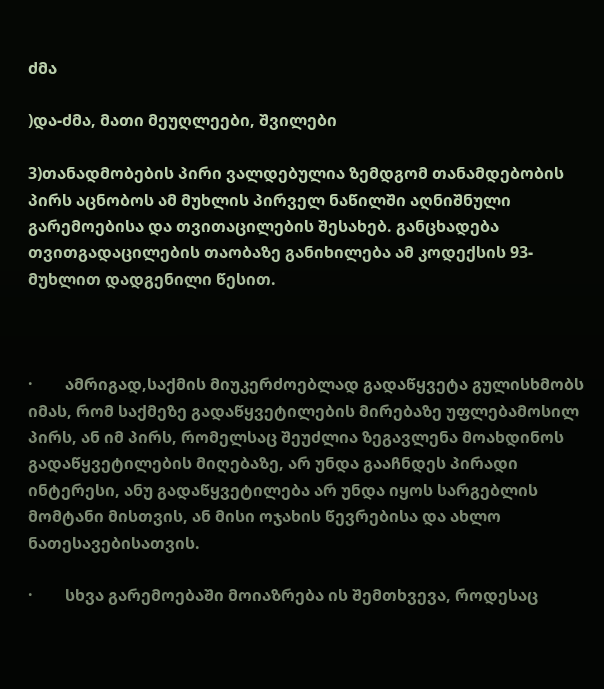ძმა

)და-ძმა, მათი მეუღლეები, შვილები

3)თანადმობების პირი ვალდებულია ზემდგომ თანამდებობის პირს აცნობოს ამ მუხლის პირველ ნაწილში აღნიშნული გარემოებისა და თვითაცილების შესახებ. განცხადება თვითგადაცილების თაობაზე განიხილება ამ კოდექსის 93- მუხლით დადგენილი წესით.



·        ამრიგად,საქმის მიუკერძოებლად გადაწყვეტა გულისხმობს იმას, რომ საქმეზე გადაწყვეტილების მირებაზე უფლებამოსილ პირს, ან იმ პირს, რომელსაც შეუძლია ზეგავლენა მოახდინოს გადაწყვეტილების მიღებაზე, არ უნდა გააჩნდეს პირადი ინტერესი, ანუ გადაწყვეტილება არ უნდა იყოს სარგებლის მომტანი მისთვის, ან მისი ოჯახის წევრებისა და ახლო ნათესავებისათვის.

·        სხვა გარემოებაში მოიაზრება ის შემთხვევა, როდესაც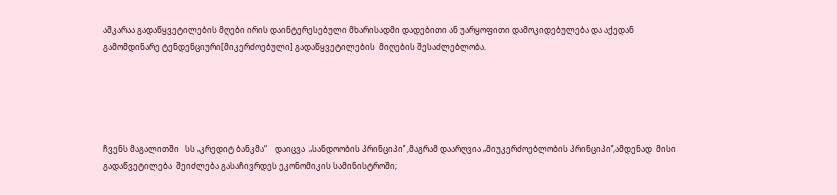აშკარაა გადაწყვეტილების მღები ირის დაინტერესებული მხარისადმი დადებითი ან უარყოფითი დამოკიდებულება და აქედან გამომდინარე ტენდენციური[მიკერძოებული] გადაწყვეტილების  მიღების შესაძლებლობა.





ჩვენს მაგალითში   სს „კრედიტ ბანკმა“    დაიცვა  „სანდოობის პრინციპი’’ ,მაგრამ დაარღვია „მიუკერძოებლობის პრინციპი’’,ამდენად  მისი  გადაწვეტილება  შეიძლება გასაჩივრდეს ეკონომიკის სამინისტროში;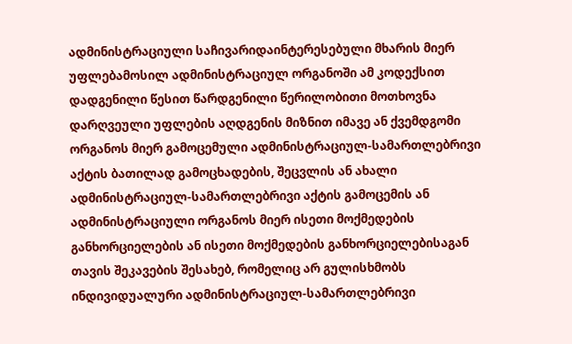ადმინისტრაციული საჩივარიდაინტერესებული მხარის მიერ უფლებამოსილ ადმინისტრაციულ ორგანოში ამ კოდექსით დადგენილი წესით წარდგენილი წერილობითი მოთხოვნა დარღვეული უფლების აღდგენის მიზნით იმავე ან ქვემდგომი ორგანოს მიერ გამოცემული ადმინისტრაციულ-სამართლებრივი აქტის ბათილად გამოცხადების, შეცვლის ან ახალი ადმინისტრაციულ-სამართლებრივი აქტის გამოცემის ან ადმინისტრაციული ორგანოს მიერ ისეთი მოქმედების განხორციელების ან ისეთი მოქმედების განხორციელებისაგან თავის შეკავების შესახებ, რომელიც არ გულისხმობს ინდივიდუალური ადმინისტრაციულ-სამართლებრივი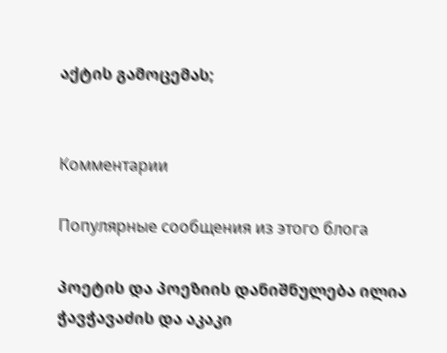აქტის გამოცემას;


Комментарии

Популярные сообщения из этого блога

პოეტის და პოეზიის დანიშნულება ილია ჭავჭავაძის და აკაკი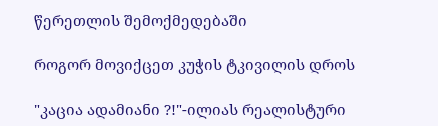წერეთლის შემოქმედებაში

როგორ მოვიქცეთ კუჭის ტკივილის დროს

"კაცია ადამიანი ?!"-ილიას რეალისტური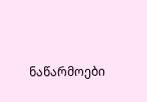ნაწარმოები